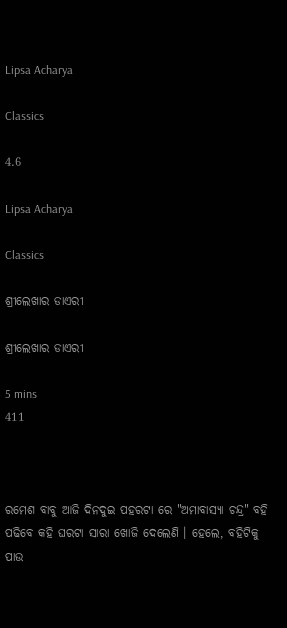Lipsa Acharya

Classics

4.6

Lipsa Acharya

Classics

ଶ୍ରୀଲେଖାର ଡାଏରୀ

ଶ୍ରୀଲେଖାର ଡାଏରୀ

5 mins
411



ରମେଶ ବାବୁ ଆଜି ଦିନଦୁଇ ପହରଟା ରେ "ଅମାବାସ୍ୟା ଚନ୍ଦ୍ର" ବହି ପଢିବେ କହି ଘରଟା ସାରା ଖୋଜି ଦେଲେଣି । ହେଲେ, ବହିଟିକୁ ପାଉ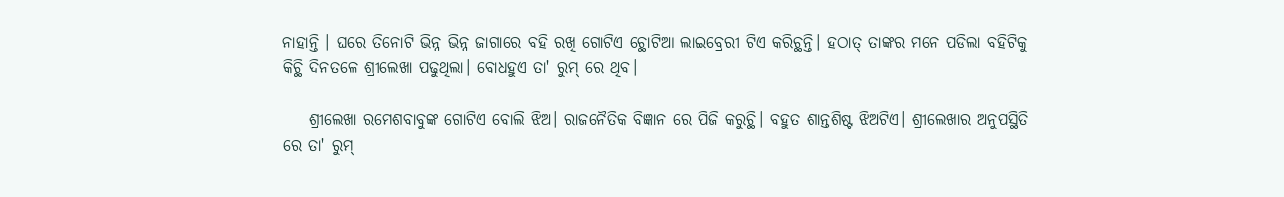ନାହାନ୍ତି । ଘରେ ତିନୋଟି ଭିନ୍ନ ଭିନ୍ନ ଜାଗାରେ ବହି ରଖି ଗୋଟିଏ ଚ୍ଥୋଟିଆ ଲାଇବ୍ରେରୀ ଟିଏ କରିଚ୍ଥନ୍ତି। ହଠାତ୍ ତାଙ୍କର ମନେ ପଡିଲା ବହିଟିକୁ କିଚ୍ଥି ଦିନତଳେ ଶ୍ରୀଲେଖା ପଢୁଥିଲା। ବୋଧହୁଏ ତା' ରୁମ୍ ରେ ଥିବ।

    ଶ୍ରୀଲେଖା ରମେଶବାବୁଙ୍କ ଗୋଟିଏ ବୋଲି ଝିଅ। ରାଜନୈତିକ ବିଜ୍ଞାନ ରେ ପିଜି କରୁଚ୍ଥି। ବହୁତ ଶାନ୍ତଶିଷ୍ଟ ଝିଅଟିଏ। ଶ୍ରୀଲେଖାର ଅନୁପସ୍ଥିତି ରେ ତା' ରୁମ୍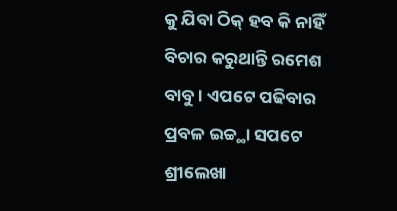କୁ ଯିବା ଠିକ୍ ହବ କି ନାହିଁ ବିଚାର କରୁଥାନ୍ତି ରମେଶ ବାବୁ । ଏପଟେ ପଢିବାର ପ୍ରବଳ ଇଚ୍ଚ୍ଥା ସପଟେ ଶ୍ରୀଲେଖା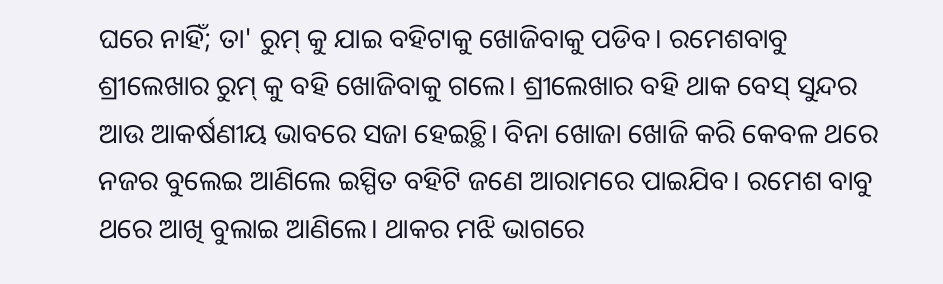ଘରେ ନାହିଁ; ତା' ରୁମ୍ କୁ ଯାଇ ବହିଟାକୁ ଖୋଜିବାକୁ ପଡିବ। ରମେଶବାବୁ ଶ୍ରୀଲେଖାର ରୁମ୍ କୁ ବହି ଖୋଜିବାକୁ ଗଲେ। ଶ୍ରୀଲେଖାର ବହି ଥାକ ବେସ୍ ସୁନ୍ଦର ଆଉ ଆକର୍ଷଣୀୟ ଭାବରେ ସଜା ହେଇଚ୍ଥି। ବିନା ଖୋଜା ଖୋଜି କରି କେବଳ ଥରେ ନଜର ବୁଲେଇ ଆଣିଲେ ଇସ୍ପିତ ବହିଟି ଜଣେ ଆରାମରେ ପାଇଯିବ। ରମେଶ ବାବୁ ଥରେ ଆଖି ବୁଲାଇ ଆଣିଲେ। ଥାକର ମଝି ଭାଗରେ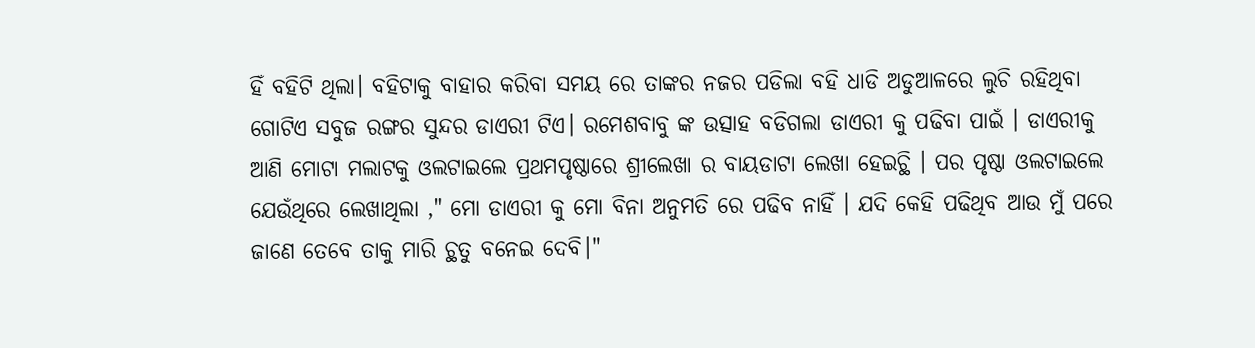ହିଁ ବହିଟି ଥିଲା। ବହିଟାକୁ ବାହାର କରିବା ସମୟ ରେ ତାଙ୍କର ନଜର ପଡିଲା ବହି ଧାଡି ଅଡୁଆଳରେ ଲୁଚି ରହିଥିବା ଗୋଟିଏ ସବୁଜ ରଙ୍ଗର ସୁନ୍ଦର ଡାଏରୀ ଟିଏ। ରମେଶବାବୁ ଙ୍କ ଉତ୍ସାହ ବଡିଗଲା ଡାଏରୀ କୁ ପଢିବା ପାଇଁ । ଡାଏରୀକୁ ଆଣି ମୋଟା ମଲାଟକୁ ଓଲଟାଇଲେ ପ୍ରଥମପୃଷ୍ଠାରେ ଶ୍ରୀଲେଖା ର ବାୟଡାଟା ଲେଖା ହେଇଚ୍ଥି । ପର ପୃଷ୍ଠା ଓଲଟାଇଲେ ଯେଉଁଥିରେ ଲେଖାଥିଲା ," ମୋ ଡାଏରୀ କୁ ମୋ ବିନା ଅନୁମତି ରେ ପଢିବ ନାହିଁ । ଯଦି କେହି ପଢିଥିବ ଆଉ ମୁଁ ପରେ ଜାଣେ ତେବେ ତାକୁ ମାରି ଚ୍ଥତୁ ବନେଇ ଦେବି।"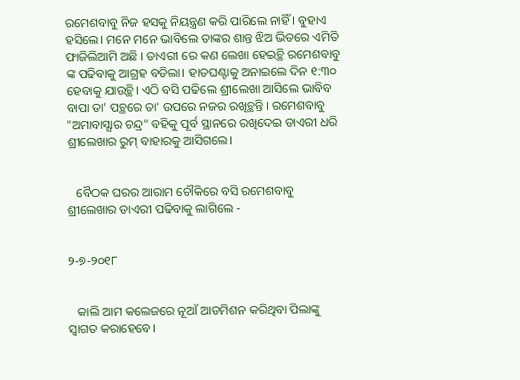ରମେଶବାବୁ ନିଜ ହସକୁ ନିୟନ୍ତ୍ରଣ କରି ପାରିଲେ ନାହିଁ । ବୁହାଏ ହସିଲେ। ମନେ ମନେ ଭାବିଲେ ତାଙ୍କର ଶାନ୍ତ ଝିଅ ଭିତରେ ଏମିତି ଫାଜିଲିଆମି ଅଛି । ଡାଏରୀ ରେ କଣ ଲେଖା ହେଇଚ୍ଥି ରମେଶବାବୁ ଙ୍କ ପଢିବାକୁ ଆଗ୍ରହ ବଡିଲା। ହାତଘଣ୍ଟାକୁ ଅନାଇଲେ ଦିନ ୧:୩୦ ହେବାକୁ ଯାଉଚ୍ଥି। ଏଠି ବସି ପଢିଲେ ଶ୍ରୀଲେଖା ଆସିଲେ ଭାବିବ ବାପା ତା' ପଚ୍ଥରେ ତା' ଉପରେ ନଜର ରଖିଚ୍ଥନ୍ତି । ରମେଶବାବୁ "ଅମାବାସ୍ଯାର ଚନ୍ଦ୍ର" ବହିକୁ ପୂର୍ବ ସ୍ଥାନରେ ରଖିଦେଇ ଡାଏରୀ ଧରି ଶ୍ରୀଲେଖାର ରୁମ୍ ବାହାରକୁ ଆସିଗଲେ।


   ବୈଠକ ଘରର ଆରାମ ଚୌକିରେ ବସି ରମେଶବାବୁ ଶ୍ରୀଲେଖାର ଡାଏରୀ ପଢିବାକୁ ଲାଗିଲେ -


୨-୭-୨୦୧୮


   କାଲି ଆମ କଲେଜରେ ନୂଆଁ ଆଡମିଶନ କରିଥିବା ପିଲାଙ୍କୁ ସ୍ବାଗତ କରାହେବେ।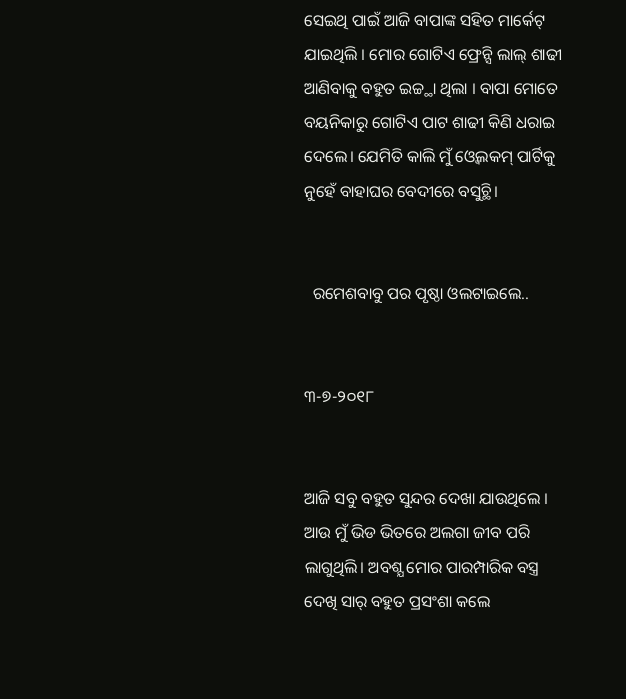ସେଇଥି ପାଇଁ ଆଜି ବାପାଙ୍କ ସହିତ ମାର୍କେଟ୍ ଯାଇଥିଲି । ମୋର ଗୋଟିଏ ଫ୍ରେନ୍ସି ଲାଲ୍ ଶାଢୀ ଆଣିବାକୁ ବହୁତ ଇଚ୍ଚ୍ଥା ଥିଲା । ବାପା ମୋତେ ବୟନିକାରୁ ଗୋଟିଏ ପାଟ ଶାଢୀ କିଣି ଧରାଇ ଦେଲେ। ଯେମିତି କାଲି ମୁଁ ଓ୍ବେଲକମ୍ ପାର୍ଟିକୁ ନୁହେଁ ବାହାଘର ବେଦୀରେ ବସୁଚ୍ଥି।


  ରମେଶବାବୁ ପର ପୃଷ୍ଠା ଓଲଟାଇଲେ..


୩-୭-୨୦୧୮


ଆଜି ସବୁ ବହୁତ ସୁନ୍ଦର ଦେଖା ଯାଉଥିଲେ । ଆଉ ମୁଁ ଭିଡ ଭିତରେ ଅଲଗା ଜୀବ ପରି ଲାଗୁଥିଲି। ଅବଶ୍ଯ ମୋର ପାରମ୍ପାରିକ ବସ୍ତ୍ର ଦେଖି ସାର୍ ବହୁତ ପ୍ରସଂଶା କଲେ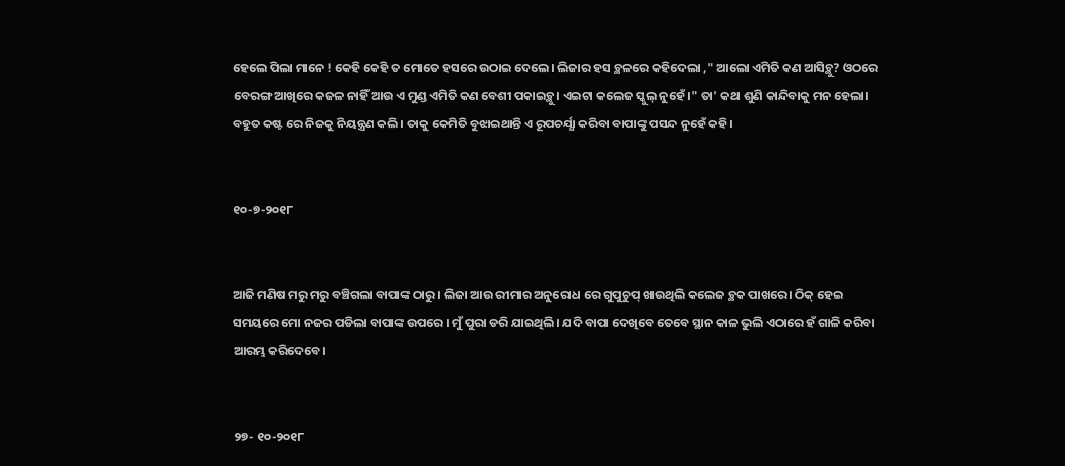ହେଲେ ପିଲା ମାନେ ! କେହି କେହି ତ ମୋତେ ହସରେ ଉଠାଇ ଦେଲେ। ଲିଜାର ହସ ଚ୍ଥଳରେ କହିଦେଲା ," ଆଲୋ ଏମିତି କଣ ଆସିଚ୍ଥୁ? ଓଠରେ ବେରଙ୍ଗ ଆଖିରେ କଜଳ ନାହିଁ ଆଉ ଏ ମୁଣ୍ଡ ଏମିତି କଣ ବେଶୀ ପକାଇଚ୍ଥୁ। ଏଇଟା କଲେଜ ସ୍କୁଲ୍ ନୁହେଁ ।" ତା' କଥା ଶୁଣି କାନ୍ଦିବାକୁ ମନ ହେଲା। ବହୁତ କଷ୍ଟ ରେ ନିଜକୁ ନିୟନ୍ତ୍ରଣ କଲି। ତାକୁ କେମିତି ବୁଝାଇଥାନ୍ତି ଏ ରୂପଚର୍ଯ୍ଯା କରିବା ବାପାଙ୍କୁ ପସନ୍ଦ ନୁହେଁ କହି।


୧୦-୭-୨୦୧୮


ଆଜି ମଣିଷ ମରୁ ମରୁ ବଞ୍ଚିଗଲା ବାପାଙ୍କ ଠାରୁ । ଲିଜା ଆଉ ରୀମାର ଅନୁରୋଧ ରେ ଗୁପୁଚୁପ୍ ଖାଉଥିଲି କଲେଜ ଚ୍ଥକ ପାଖରେ। ଠିକ୍ ହେଇ ସମୟରେ ମୋ ନଜର ପଡିଲା ବାପାଙ୍କ ଉପରେ । ମୁଁ ପୁରା ଡରି ଯାଇଥିଲି। ଯଦି ବାପା ଦେଖିବେ ତେବେ ସ୍ଥାନ କାଳ ଭୁଲି ଏଠାରେ ହଁ ଗାଳି କରିବା ଆରମ୍ଭ କରିଦେବେ।


୨୭- ୧୦-୨୦୧୮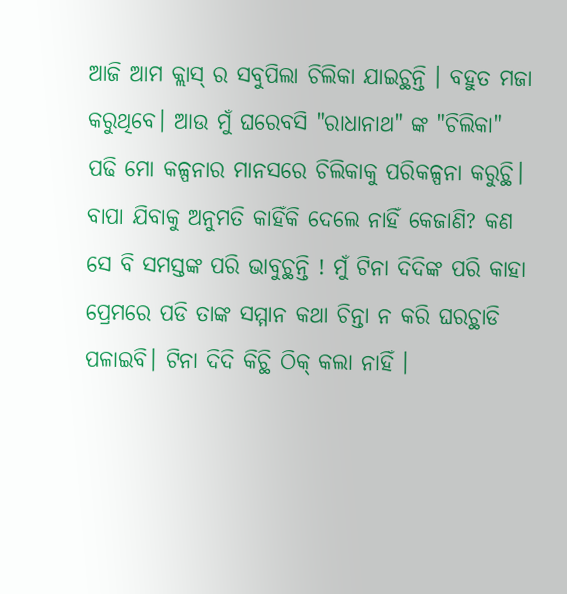ଆଜି ଆମ କ୍ଲାସ୍ ର ସବୁପିଲା ଚିଲିକା ଯାଇଚ୍ଥନ୍ତି । ବହୁତ ମଜା କରୁଥିବେ। ଆଉ ମୁଁ ଘରେବସି "ରାଧାନାଥ" ଙ୍କ "ଚିଲିକା" ପଢି ମୋ କଳ୍ପନାର ମାନସରେ ଚିଲିକାକୁ ପରିକଳ୍ପନା କରୁଚ୍ଥି। ବାପା ଯିବାକୁ ଅନୁମତି କାହିଁକି ଦେଲେ ନାହିଁ କେଜାଣି? କଣ ସେ ବି ସମସ୍ତଙ୍କ ପରି ଭାବୁଚ୍ଥନ୍ତି ! ମୁଁ ଟିନା ଦିଦିଙ୍କ ପରି କାହା ପ୍ରେମରେ ପଡି ତାଙ୍କ ସମ୍ମାନ କଥା ଚିନ୍ତା ନ କରି ଘରଚ୍ଥାଡି ପଳାଇବି। ଟିନା ଦିଦି କିଚ୍ଥି ଠିକ୍ କଲା ନାହିଁ ।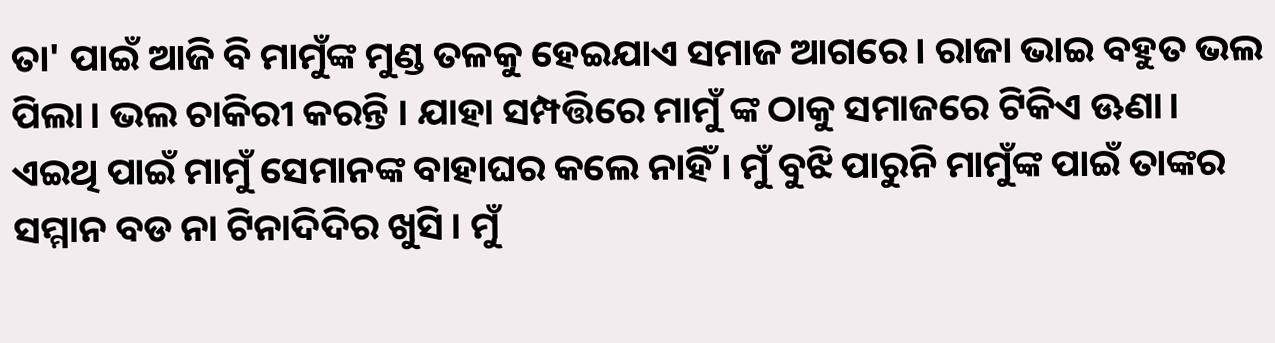ତା' ପାଇଁ ଆଜି ବି ମାମୁଁଙ୍କ ମୁଣ୍ଡ ତଳକୁ ହେଇଯାଏ ସମାଜ ଆଗରେ। ରାଜା ଭାଇ ବହୁତ ଭଲ ପିଲା। ଭଲ ଚାକିରୀ କରନ୍ତି । ଯାହା ସମ୍ପତ୍ତିରେ ମାମୁଁ ଙ୍କ ଠାକୁ ସମାଜରେ ଟିକିଏ ଊଣା। ଏଇଥି ପାଇଁ ମାମୁଁ ସେମାନଙ୍କ ବାହାଘର କଲେ ନାହିଁ । ମୁଁ ବୁଝି ପାରୁନି ମାମୁଁଙ୍କ ପାଇଁ ତାଙ୍କର ସମ୍ମାନ ବଡ ନା ଟିନାଦିଦିର ଖୁସି। ମୁଁ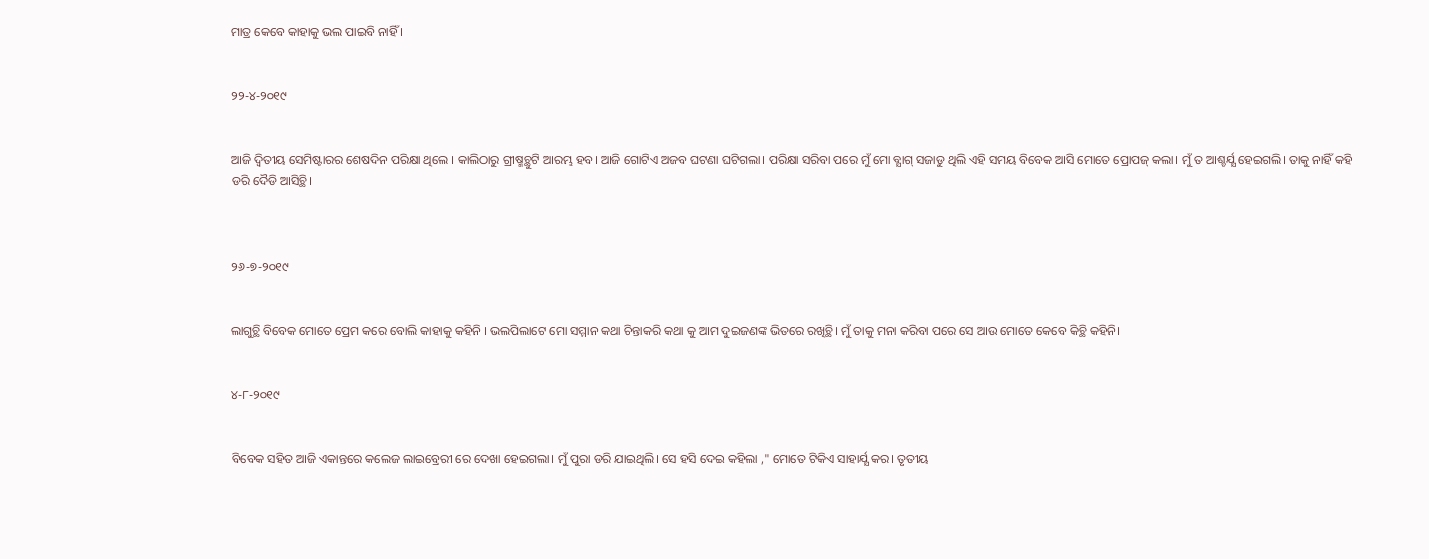ମାତ୍ର କେବେ କାହାକୁ ଭଲ ପାଇବି ନାହିଁ ।


୨୨-୪-୨୦୧୯


ଆଜି ଦ୍ବିତୀୟ ସେମିଷ୍ଟାରର ଶେଷଦିନ ପରିକ୍ଷା ଥିଲେ । କାଲିଠାରୁ ଗ୍ରୀଷ୍ମଚ୍ଥୁଟି ଆରମ୍ଭ ହବ। ଆଜି ଗୋଟିଏ ଅଜବ ଘଟଣା ଘଟିଗଲା। ପରିକ୍ଷା ସରିବା ପରେ ମୁଁ ମୋ ବ୍ଯାଗ୍ ସଜାଡୁ ଥିଲି ଏହି ସମୟ ବିବେକ ଆସି ମୋତେ ପ୍ରୋପଜ୍ କଲା। ମୁଁ ତ ଆଶ୍ଚର୍ଯ୍ଯ ହେଇଗଲି। ତାକୁ ନାହିଁ କହି ଡରି ଦୈଡି ଆସିଚ୍ଥି।



୨୬-୭-୨୦୧୯


ଲାଗୁଚ୍ଥି ବିବେକ ମୋତେ ପ୍ରେମ କରେ ବୋଲି କାହାକୁ କହିନି । ଭଲପିଲାଟେ ମୋ ସମ୍ମାନ କଥା ଚିନ୍ତାକରି କଥା କୁ ଆମ ଦୁଇଜଣଙ୍କ ଭିତରେ ରଖିଚ୍ଥି। ମୁଁ ତାକୁ ମନା କରିବା ପରେ ସେ ଆଉ ମୋତେ କେବେ କିଚ୍ଥି କହିନି।


୪-୮-୨୦୧୯


ବିବେକ ସହିତ ଆଜି ଏକାନ୍ତରେ କଲେଜ ଲାଇବ୍ରେରୀ ରେ ଦେଖା ହେଇଗଲା। ମୁଁ ପୁରା ଡରି ଯାଇଥିଲି। ସେ ହସି ଦେଇ କହିଲା ," ମୋତେ ଟିକିଏ ସାହାର୍ଯ୍ଯ କର। ତୃତୀୟ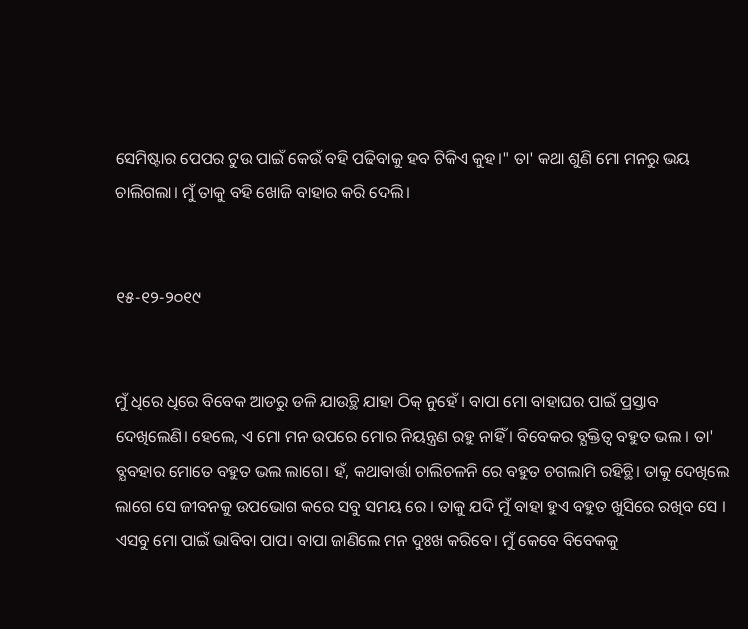ସେମିଷ୍ଟାର ପେପର ଟୁଉ ପାଇଁ କେଉଁ ବହି ପଢିବାକୁ ହବ ଟିକିଏ କୁହ।" ତା' କଥା ଶୁଣି ମୋ ମନରୁ ଭୟ ଚାଲିଗଲା। ମୁଁ ତାକୁ ବହି ଖୋଜି ବାହାର କରି ଦେଲି।


୧୫-୧୨-୨୦୧୯


ମୁଁ ଧିରେ ଧିରେ ବିବେକ ଆଡରୁ ଡଳି ଯାଉଚ୍ଥି ଯାହା ଠିକ୍ ନୁହେଁ । ବାପା ମୋ ବାହାଘର ପାଇଁ ପ୍ରସ୍ତାବ ଦେଖିଲେଣି। ହେଲେ, ଏ ମୋ ମନ ଉପରେ ମୋର ନିୟନ୍ତ୍ରଣ ରହୁ ନାହିଁ । ବିବେକର ବ୍ଯକ୍ତିତ୍ବ ବହୁତ ଭଲ । ତା' ବ୍ଯବହାର ମୋତେ ବହୁତ ଭଲ ଲାଗେ। ହଁ, କଥାବାର୍ତ୍ତା ଚାଲିଚଳନି ରେ ବହୁତ ଚଗଲାମି ରହିଚ୍ଥି। ତାକୁ ଦେଖିଲେ ଲାଗେ ସେ ଜୀବନକୁ ଉପଭୋଗ କରେ ସବୁ ସମୟ ରେ । ତାକୁ ଯଦି ମୁଁ ବାହା ହୁଏ ବହୁତ ଖୁସିରେ ରଖିବ ସେ । ଏସବୁ ମୋ ପାଇଁ ଭାବିବା ପାପ। ବାପା ଜାଣିଲେ ମନ ଦୁଃଖ କରିବେ। ମୁଁ କେବେ ବିବେକକୁ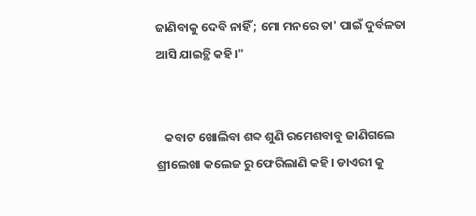ଜାଣିବାକୁ ଦେବି ନାହିଁ ; ମୋ ମନରେ ତା' ପାଇଁ ଦୁର୍ବଳତା ଆସି ଯାଇଚ୍ଥି କହି।"


   କବାଟ ଖୋଲିବା ଶବ୍ଦ ଶୁଣି ରମେଶବାବୁ ଜାଣିଗଲେ ଶ୍ରୀଲେଖା କଲେଜ ରୁ ଫେରିଲାଣି କହି। ଡାଏରୀ କୁ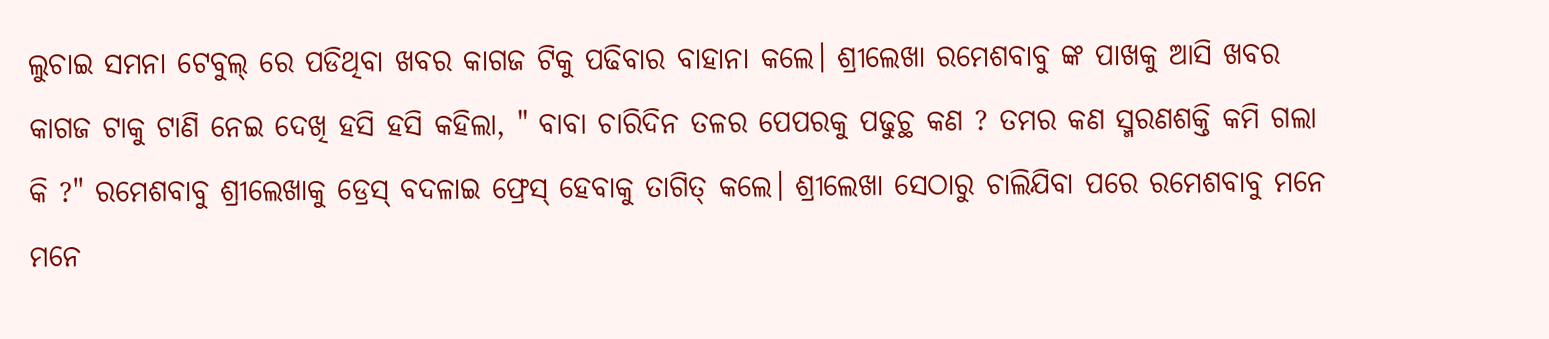ଲୁଚାଇ ସମନା ଟେବୁଲ୍ ରେ ପଡିଥିବା ଖବର କାଗଜ ଟିକୁ ପଢିବାର ବାହାନା କଲେ। ଶ୍ରୀଲେଖା ରମେଶବାବୁ ଙ୍କ ପାଖକୁ ଆସି ଖବର କାଗଜ ଟାକୁ ଟାଣି ନେଇ ଦେଖି ହସି ହସି କହିଲା, " ବାବା ଚାରିଦିନ ତଳର ପେପରକୁ ପଢୁଚ୍ଥ କଣ ? ତମର କଣ ସ୍ମରଣଶକ୍ତି କମି ଗଲା କି ?" ରମେଶବାବୁ ଶ୍ରୀଲେଖାକୁ ଡ୍ରେସ୍ ବଦଳାଇ ଫ୍ରେସ୍ ହେବାକୁ ତାଗିତ୍ କଲେ। ଶ୍ରୀଲେଖା ସେଠାରୁ ଚାଲିଯିବା ପରେ ରମେଶବାବୁ ମନେ ମନେ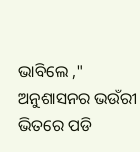ଭାବିଲେ ," ଅନୁଶାସନର ଭଉଁରୀ ଭିତରେ ପଡି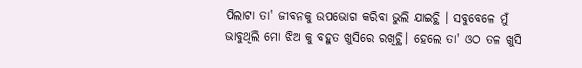ପିଲାଟା ତା' ଜୀବନକୁ ଉପଭୋଗ କରିବା ଭୁଲି ଯାଇଚ୍ଥି । ସବୁବେଳେ ମୁଁ ଭାବୁଥିଲି ମୋ ଝିଅ କୁ ବହୁତ ଖୁସିରେ ରଖିଚ୍ଥି। ହେଲେ ତା' ଓଠ ତଳ ଖୁସି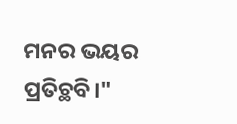ମନର ଭୟର ପ୍ରତିଚ୍ଥବି।"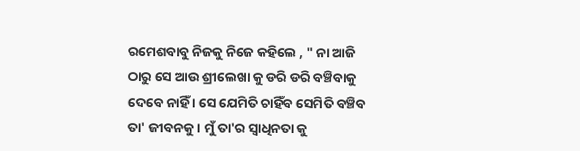ରମେଶବାବୁ ନିଜକୁ ନିଜେ କହିଲେ , " ନା ଆଜି ଠାରୁ ସେ ଆଉ ଶ୍ରୀଲେଖା କୁ ଡରି ଡରି ବଞ୍ଚିବାକୁ ଦେବେ ନାହିଁ । ସେ ଯେମିତି ଚାହିଁବ ସେମିତି ବଞ୍ଚିବ ତା' ଜୀବନକୁ। ମୁଁ ତା'ର ସ୍ବାଧିନତା କୁ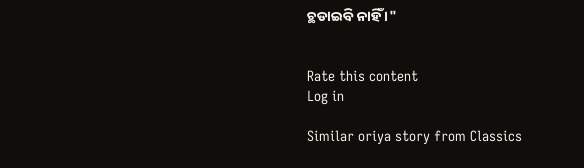ଚ୍ଥଡାଇବି ନାହିଁ ।"


Rate this content
Log in

Similar oriya story from Classics